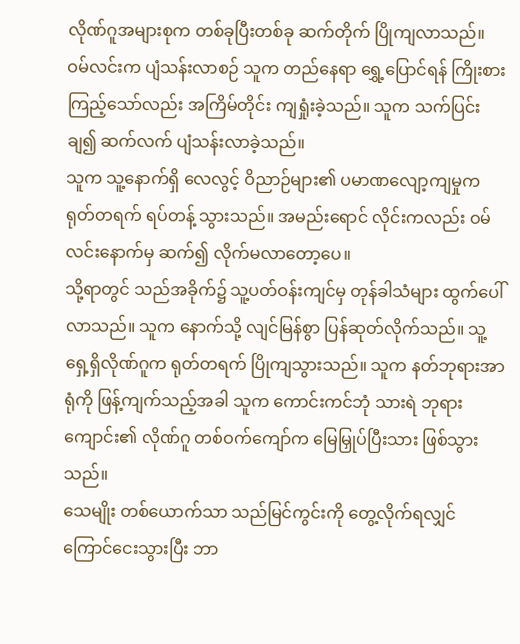လိုဏ်ဂူအများစုက တစ်ခုပြီးတစ်ခု ဆက်တိုက် ပြိုကျလာသည်။
ဝမ်လင်းက ပျံသန်းလာစဉ် သူက တည်နေရာ ရွှေ့ပြောင်ရန် ကြိုးစား ကြည့်သော်လည်း အကြိမ်တိုင်း ကျရှုံးခဲ့သည်။ သူက သက်ပြင်းချ၍ ဆက်လက် ပျံသန်းလာခဲ့သည်။
သူက သူ့နောက်ရှိ လေလွင့် ဝိညာဉ်များ၏ ပမာဏလျော့ကျမှုက ရုတ်တရက် ရပ်တန့် သွားသည်။ အမည်းရောင် လိုင်းကလည်း ဝမ်လင်းနောက်မှ ဆက်၍ လိုက်မလာတော့ပေ။
သို့ရာတွင် သည်အခိုက်၌ သူ့ပတ်ဝန်းကျင်မှ တုန်ခါသံများ ထွက်ပေါ်လာသည်။ သူက နောက်သို့ လျင်မြန်စွာ ပြန်ဆုတ်လိုက်သည်။ သူ့ရှေ့ရှိလိုဏ်ဂူက ရုတ်တရက် ပြိုကျသွားသည်။ သူက နတ်ဘုရားအာရုံကို ဖြန့်ကျက်သည့်အခါ သူက ကောင်းကင်ဘုံ သားရဲ ဘုရားကျောင်း၏ လိုဏ်ဂူ တစ်ဝက်ကျော်က မြေမြှုပ်ပြီးသား ဖြစ်သွားသည်။
သေမျိုး တစ်ယောက်သာ သည်မြင်ကွင်းကို တွေ့လိုက်ရလျှင် ကြောင်ငေးသွားပြီး ဘာ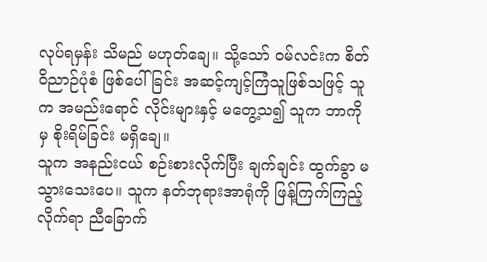လုပ်ရမှန်း သိမည် မဟုတ်ချေ။ သို့သော် ဝမ်လင်းက စိတ်ဝိညာဉ်ပုံစံ ဖြစ်ပေါ်ခြင်း အဆင့်ကျင့်ကြံသူဖြစ်သဖြင့် သူက အမည်းရောင် လိုင်းများနှင့် မတွေ့သ၍ သူက ဘာကိုမှ စိုးရိမ်ခြင်း မရှိချေ။
သူက အနည်းငယ် စဉ်းစားလိုက်ပြီး ချက်ချင်း ထွက်ခွာ မသွားသေးပေ။ သူက နတ်ဘုရားအာရုံကို ဖြန့်ကြက်ကြည့်လိုက်ရာ ညီခြောက်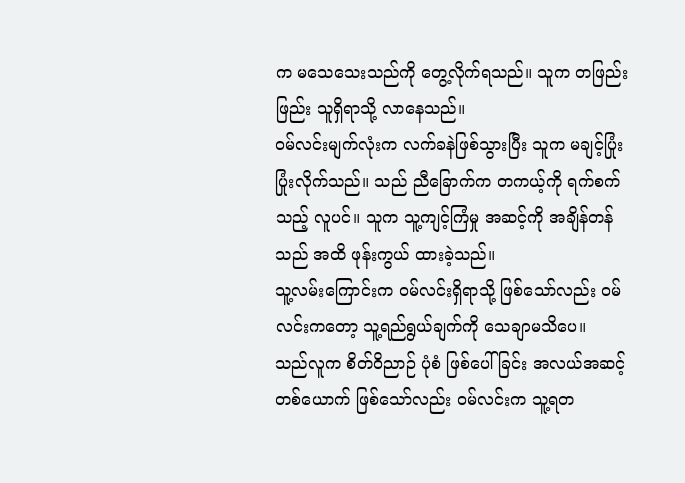က မသေသေးသည်ကို တွေ့လိုက်ရသည်။ သူက တဖြည်းဖြည်း သူရှိရာသို့ လာနေသည်။
ဝမ်လင်းမျက်လုံးက လက်ခနဲဖြစ်သွားပြီး သူက မချင့်ပြုံး ပြုံးလိုက်သည်။ သည် ညီခြောက်က တကယ့်ကို ရက်စက်သည့် လူပင်။ သူက သူ့ကျင့်ကြံမှု အဆင့်ကို အချိန်တန်သည် အထိ ဖုန်းကွယ် ထားခဲ့သည်။
သူ့လမ်းကြောင်းက ဝမ်လင်းရှိရာသို့ ဖြစ်သော်လည်း ဝမ်လင်းကတော့ သူ့ရည်ရွယ်ချက်ကို သေချာမသိပေ။
သည်လူက စိတ်ဝိညာဉ် ပုံစံ ဖြစ်ပေါ်ခြင်း အလယ်အဆင့် တစ်ယောက် ဖြစ်သော်လည်း ဝမ်လင်းက သူ့ရတ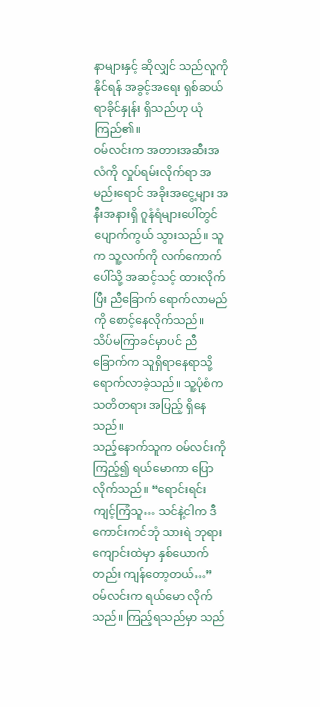နာများနှင့် ဆိုလျှင် သည်လူကို နိုင်ရန် အခွင့်အရေး ရှစ်ဆယ်ရာခိုင်နှုန်း ရှိသည်ဟု ယုံကြည်၏။
ဝမ်လင်းက အတားအဆီးအလံကို လှုပ်ရမ်းလိုက်ရာ အမည်းရောင် အခိုးအငွေ့များ အနီးအနားရှိ ဂူနံရံများပေါ်တွင် ပျောက်ကွယ် သွားသည်။ သူက သူ့လက်ကို လက်ကောက်ပေါ်သို့ အဆင့်သင့် ထားလိုက်ပြီး ညီခြောက် ရောက်လာမည်ကို စောင့်နေလိုက်သည်။
သိပ်မကြာခင်မှာပင် ညီခြောက်က သူရှိရာနေရာသို့ ရောက်လာခဲ့သည်။ သူ့ပုံစံက သတိတရား အပြည့် ရှိနေသည်။
သည့်နောက်သူက ဝမ်လင်းကို ကြည့်၍ ရယ်မောကာ ပြောလိုက်သည်။ “ရောင်းရင်း ကျင့်ကြံသူ… သင်နဲ့ငါက ဒီကောင်းကင်ဘုံ သားရဲ ဘုရားကျောင်းထဲမှာ နှစ်ယောက်တည်း ကျန်တော့တယ်…”
ဝမ်လင်းက ရယ်မော လိုက်သည်။ ကြည့်ရသည်မှာ သည်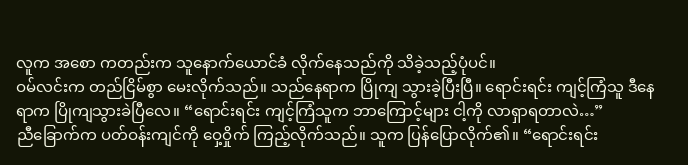လူက အစော ကတည်းက သူနောက်ယောင်ခံ လိုက်နေသည်ကို သိခဲ့သည့်ပုံပင်။
ဝမ်လင်းက တည်ငြိမ်စွာ မေးလိုက်သည်။ သည်နေရာက ပြိုကျ သွားခဲ့ပြီးပြီ။ ရောင်းရင်း ကျင့်ကြံသူ ဒီနေရာက ပြိုကျသွားခဲပြီလေ။ “ရောင်းရင်း ကျင့်ကြံသူက ဘာကြောင့်များ ငါ့ကို လာရှာရတာလဲ…”
ညီခြောက်က ပတ်ဝန်းကျင်ကို ဝှေ့ဝှိုက် ကြည့်လိုက်သည်။ သူက ပြန်ပြောလိုက်၏။ “ရောင်းရင်း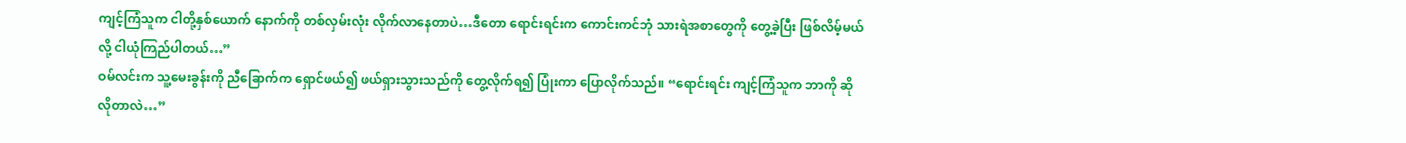ကျင့်ကြံသူက ငါတို့နှစ်ယောက် နောက်ကို တစ်လှမ်းလုံး လိုက်လာနေတာပဲ…ဒီတော ရောင်းရင်းက ကောင်းကင်ဘုံ သားရဲအစာတွေကို တွေ့ခဲ့ပြီး ဖြစ်လိမ့်မယ်လို့ ငါယုံကြည်ပါတယ်…”
ဝမ်လင်းက သူ့မေးခွန်းကို ညီခြောက်က ရှောင်ဖယ်၍ ဖယ်ရှားသွားသည်ကို တွေ့လိုက်ရ၍ ပြုံးကာ ပြောလိုက်သည်။ “ရောင်းရင်း ကျင့်ကြံသူက ဘာကို ဆိုလိုတာလဲ…”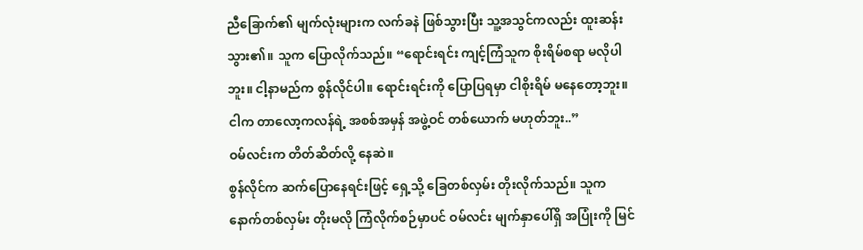ညီခြောက်၏ မျက်လုံးများက လက်ခနဲ ဖြစ်သွားပြီး သူ့အသွင်ကလည်း ထူးဆန်းသွား၏။ သူက ပြောလိုက်သည်။ “ရောင်းရင်း ကျင့်ကြံသူက စိုးရိမ်စရာ မလိုပါဘူး။ ငါ့နာမည်က စွန်လိုင်ပါ။ ရောင်းရင်းကို ပြောပြရမှာ ငါစိုးရိမ် မနေတော့ဘူး။ ငါက တာလော့ကလန်ရဲ့ အစစ်အမှန် အဖွဲ့ဝင် တစ်ယောက် မဟုတ်ဘူး..”
ဝမ်လင်းက တိတ်ဆိတ်လို့ နေဆဲ။
စွန်လိုင်က ဆက်ပြောနေရင်းဖြင့် ရှေ့သို့ ခြေတစ်လှမ်း တိုးလိုက်သည်။ သူက နောက်တစ်လှမ်း တိုးမလို ကြံလိုက်စဉ်မှာပင် ဝမ်လင်း မျက်နှာပေါ်ရှိ အပြုံးကို မြင်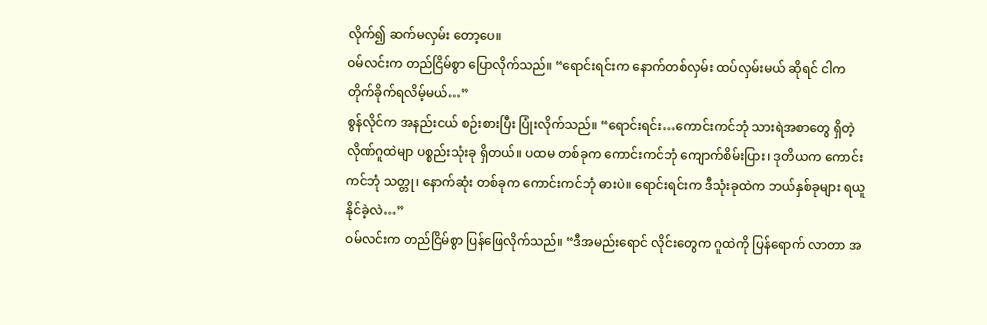လိုက်၍ ဆက်မလှမ်း တော့ပေ။
ဝမ်လင်းက တည်ငြိမ်စွာ ပြောလိုက်သည်။ “ရောင်းရင်းက နောက်တစ်လှမ်း ထပ်လှမ်းမယ် ဆိုရင် ငါက တိုက်ခိုက်ရလိမ့်မယ်…”
စွန်လိုင်က အနည်းငယ် စဉ်းစားပြီး ပြုံးလိုက်သည်။ “ရောင်းရင်း…ကောင်းကင်ဘုံ သားရဲအစာတွေ ရှိတဲ့ လိုဏ်ဂူထဲမျာ ပစ္စည်းသုံးခု ရှိတယ်။ ပထမ တစ်ခုက ကောင်းကင်ဘုံ ကျောက်စိမ်းပြား၊ ဒုတိယက ကောင်းကင်ဘုံ သတ္တု၊ နောက်ဆုံး တစ်ခုက ကောင်းကင်ဘုံ ဓားပဲ။ ရောင်းရင်းက ဒီသုံးခုထဲက ဘယ်နှစ်ခုများ ရယူနိုင်ခဲ့လဲ…”
ဝမ်လင်းက တည်ငြိမ်စွာ ပြန်ဖြေလိုက်သည်။ “ဒီအမည်းရောင် လိုင်းတွေက ဂူထဲကို ပြန်ရောက် လာတာ အ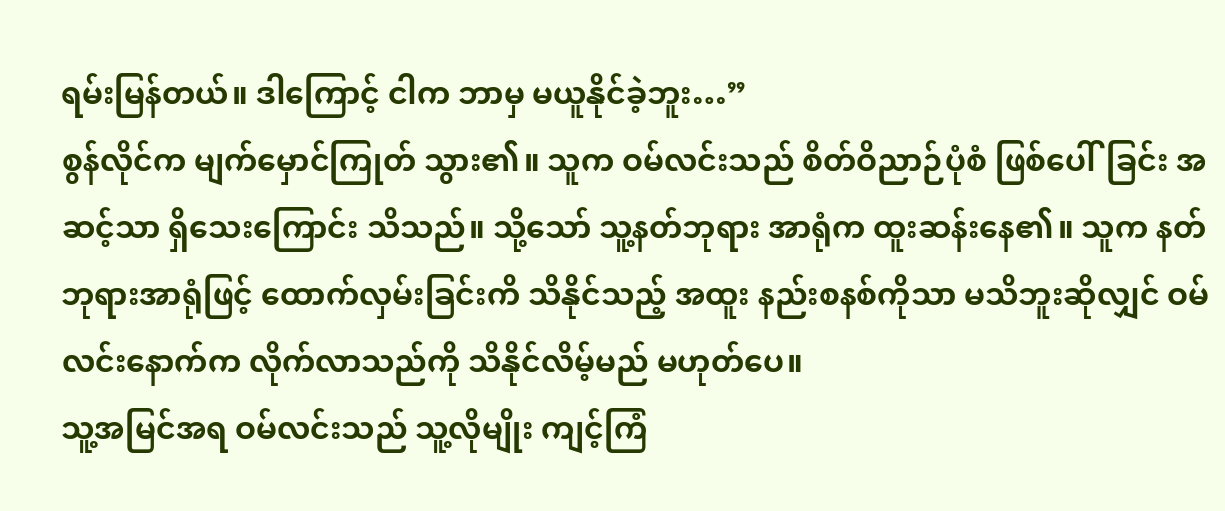ရမ်းမြန်တယ်။ ဒါကြောင့် ငါက ဘာမှ မယူနိုင်ခဲ့ဘူး…”
စွန်လိုင်က မျက်မှောင်ကြုတ် သွား၏။ သူက ဝမ်လင်းသည် စိတ်ဝိညာဉ်ပုံစံ ဖြစ်ပေါ်ခြင်း အဆင့်သာ ရှိသေးကြောင်း သိသည်။ သို့သော် သူ့နတ်ဘုရား အာရုံက ထူးဆန်းနေ၏။ သူက နတ်ဘုရားအာရုံဖြင့် ထောက်လှမ်းခြင်းကိ သိနိုင်သည့် အထူး နည်းစနစ်ကိုသာ မသိဘူးဆိုလျှင် ဝမ်လင်းနောက်က လိုက်လာသည်ကို သိနိုင်လိမ့်မည် မဟုတ်ပေ။
သူ့အမြင်အရ ဝမ်လင်းသည် သူ့လိုမျိုး ကျင့်ကြံ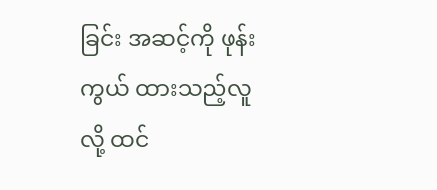ခြင်း အဆင့်ကို ဖုန်းကွယ် ထားသည့်လူလို့ ထင်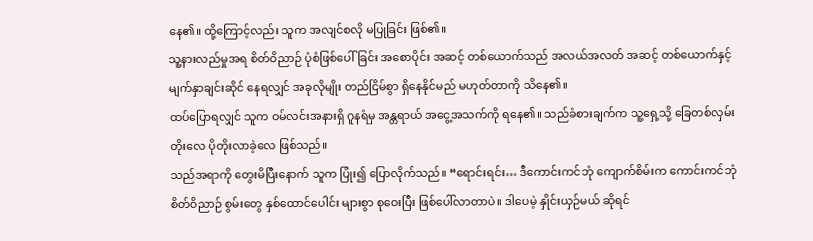နေ၏။ ထို့ကြောင့်လည်း သူက အလျင်စလို မပြုခြင်း ဖြစ်၏။
သူ့နားလည်မှုအရ စိတ်ဝိညာဉ် ပုံစံဖြစ်ပေါ်ခြင်း အစောပိုင်း အဆင့် တစ်ယောက်သည် အလယ်အလတ် အဆင့် တစ်ယောက်နှင့် မျက်နှာချင်းဆိုင် နေရလျှင် အခုလိုမျိုး တည်ငြိမ်စွာ ရှိနေနိုင်မည် မဟုတ်တာကို သိနေ၏။
ထပ်ပြောရလျှင် သူက ဝမ်လင်းအနားရှိ ဂူနရံမှ အန္တရာယ် အငွေ့အသက်ကို ရနေ၏။ သည်ခံစားချက်က သူ့ရှေ့သို့ ခြေတစ်လှမ်း တိုးလေ ပိုတိုးလာခဲ့လေ ဖြစ်သည်။
သည်အရာကို တွေးမိပြီးနောက် သူက ပြုံး၍ ပြောလိုက်သည်။ “ရောင်းရင်း… ဒီကောင်းကင်ဘုံ ကျောက်စိမ်းက ကောင်းကင်ဘုံ စိတ်ဝိညာဉ် စွမ်းတွေ နှစ်ထောင်ပေါင်း များစွာ စုဝေးပြီး ဖြစ်ပေါ်လာတာပဲ။ ဒါပေမဲ့ နှိုင်းယှဉ်မယ် ဆိုရင်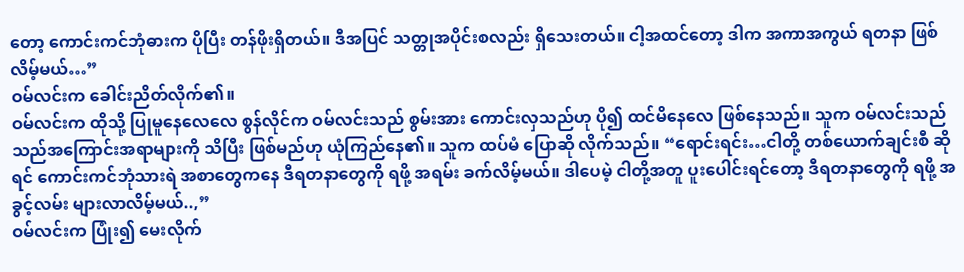တော့ ကောင်းကင်ဘုံဓားက ပိုပြီး တန်ဖိုးရှိတယ်။ ဒီအပြင် သတ္တုအပိုင်းစလည်း ရှိသေးတယ်။ ငါ့အထင်တော့ ဒါက အကာအကွယ် ရတနာ ဖြစ်လိမ့်မယ်…”
ဝမ်လင်းက ခေါင်းညိတ်လိုက်၏။
ဝမ်လင်းက ထိုသို့ ပြုမူနေလေလေ စွန်လိုင်က ဝမ်လင်းသည် စွမ်းအား ကောင်းလှသည်ဟု ပို၍ ထင်မိနေလေ ဖြစ်နေသည်။ သူက ဝမ်လင်းသည် သည်အကြောင်းအရာများကို သိပြီး ဖြစ်မည်ဟု ယုံကြည်နေ၏။ သူက ထပ်မံ ပြောဆို လိုက်သည်။ “ရောင်းရင်း…ငါတို့ တစ်ယောက်ချင်းစီ ဆိုရင် ကောင်းကင်ဘုံသားရဲ အစာတွေကနေ ဒီရတနာတွေကို ရဖို့ အရမ်း ခက်လိမ့်မယ်။ ဒါပေမဲ့ ငါတို့အတူ ပူးပေါင်းရင်တော့ ဒီရတနာတွေကို ရဖို့ အခွင့်လမ်း များလာလိမ့်မယ်..,”
ဝမ်လင်းက ပြုံး၍ မေးလိုက်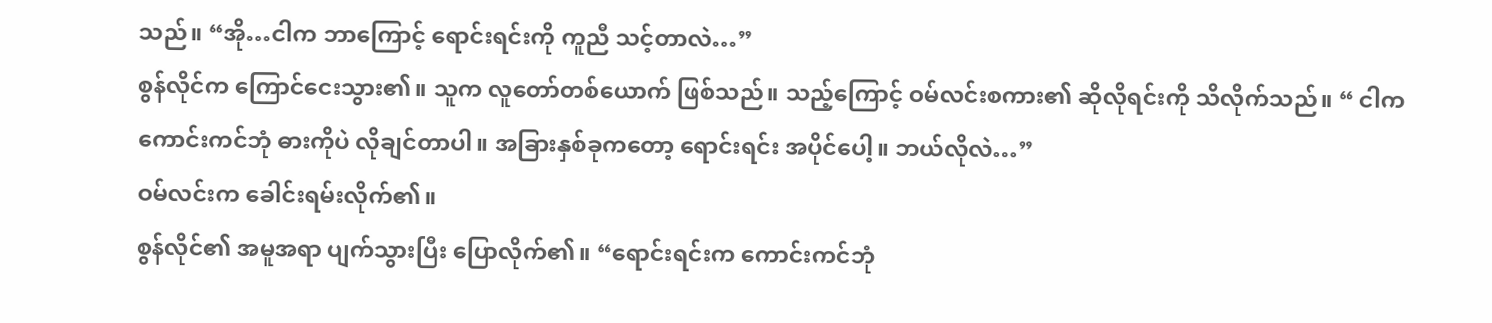သည်။ “အို…ငါက ဘာကြောင့် ရောင်းရင်းကို ကူညီ သင့်တာလဲ…”
စွန်လိုင်က ကြောင်ငေးသွား၏။ သူက လူတော်တစ်ယောက် ဖြစ်သည်။ သည့်ကြောင့် ဝမ်လင်းစကား၏ ဆိုလိုရင်းကို သိလိုက်သည်။ “ ငါက ကောင်းကင်ဘုံ ဓားကိုပဲ လိုချင်တာပါ။ အခြားနှစ်ခုကတော့ ရောင်းရင်း အပိုင်ပေါ့။ ဘယ်လိုလဲ…”
ဝမ်လင်းက ခေါင်းရမ်းလိုက်၏။
စွန်လိုင်၏ အမူအရာ ပျက်သွားပြီး ပြောလိုက်၏။ “ရောင်းရင်းက ကောင်းကင်ဘုံ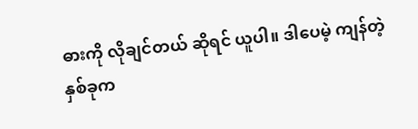ဓားကို လိုချင်တယ် ဆိုရင် ယူပါ။ ဒါပေမဲ့ ကျန်တဲ့နှစ်ခုက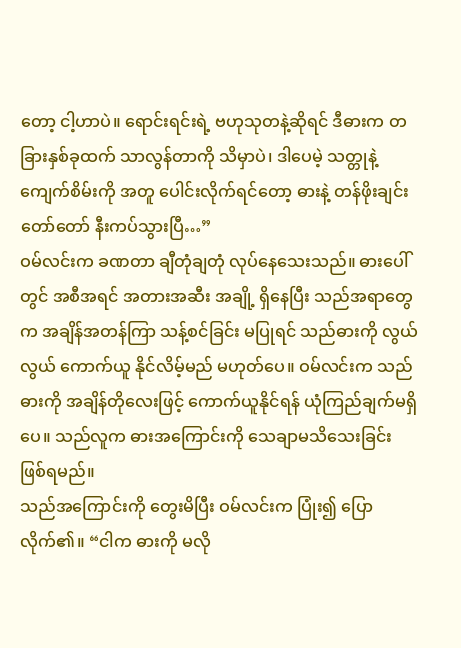တော့ ငါ့ဟာပဲ။ ရောင်းရင်းရဲ့ ဗဟုသုတနဲ့ဆိုရင် ဒီဓားက တခြားနှစ်ခုထက် သာလွန်တာကို သိမှာပဲ၊ ဒါပေမဲ့ သတ္တုနဲ့ ကျေက်စိမ်းကို အတူ ပေါင်းလိုက်ရင်တော့ ဓားနဲ့ တန်ဖိုးချင်းတော်တော် နီးကပ်သွားပြီ…”
ဝမ်လင်းက ခဏတာ ချီတုံချတုံ လုပ်နေသေးသည်။ ဓားပေါ်တွင် အစီအရင် အတားအဆီး အချို့ ရှိနေပြီး သည်အရာတွေက အချိန်အတန်ကြာ သန့်စင်ခြင်း မပြုရင် သည်ဓားကို လွယ်လွယ် ကောက်ယူ နိုင်လိမ့်မည် မဟုတ်ပေ။ ဝမ်လင်းက သည်ဓားကို အချိန်တိုလေးဖြင့် ကောက်ယူနိုင်ရန် ယုံကြည်ချက်မရှိပေ။ သည်လူက ဓားအကြောင်းကို သေချာမသိသေးခြင်း ဖြစ်ရမည်။
သည်အကြောင်းကို တွေးမိပြီး ဝမ်လင်းက ပြုံး၍ ပြောလိုက်၏။ “ငါက ဓားကို မလို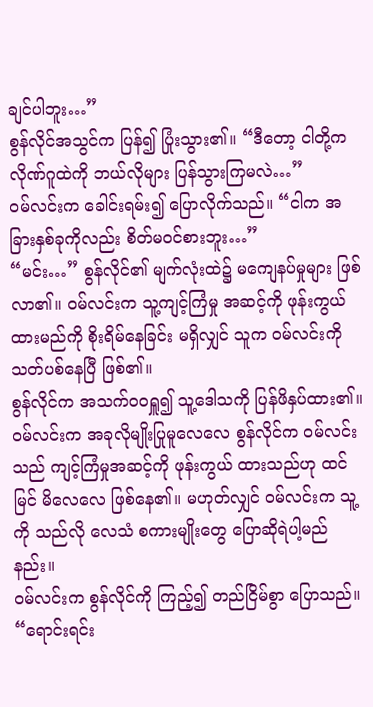ချင်ပါဘူး…”
စွန်လိုင်အသွင်က ပြန်၍ ပြုံးသွား၏။ “ဒီတော့ ငါတို့က လိုဏ်ဂူထဲကို ဘယ်လိုများ ပြန်သွားကြမလဲ…”
ဝမ်လင်းက ခေါင်းရမ်း၍ ပြောလိုက်သည်။ “ငါက အခြားနှစ်ခုကိုလည်း စိတ်မဝင်စားဘူး…”
“မင်း…” စွန်လိုင်၏ မျက်လုံးထဲ၌ မကျေနပ်မှုများ ဖြစ်လာ၏။ ဝမ်လင်းက သူ့ကျင့်ကြံမှု အဆင့်ကို ဖုန်းကွယ်ထားမည်ကို စိုးရိမ်နေခြင်း မရှိလျှင် သူက ဝမ်လင်းကို သတ်ပစ်နေပြီ ဖြစ်၏။
စွန်လိုင်က အသက်ဝဝရှူ၍ သူ့ဒေါသကို ပြန်ဖိနှပ်ထား၏။ ဝမ်လင်းက အခုလိုမျိုးပြုမူလေလေ စွန်လိုင်က ဝမ်လင်းသည် ကျင့်ကြံမှုအဆင့်ကို ဖုန်းကွယ် ထားသည်ဟု ထင်မြင် မိလေလေ ဖြစ်နေ၏။ မဟုတ်လျှင် ဝမ်လင်းက သူ့ကို သည်လို လေသံ စကားမျိုးတွေ ပြောဆိုရဲပါ့မည်နည်း။
ဝမ်လင်းက စွန်လိုင်ကို ကြည့်၍ တည်ငြိမ်စွာ ပြောသည်။ “ရောင်းရင်း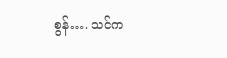စွန်…. သင်က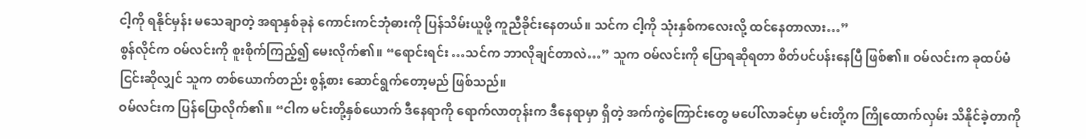ငါ့ကို ရနိုင်မှန်း မသေချာတဲ့ အရာနှစ်ခုနဲ ကောင်းကင်ဘုံဓားကို ပြန်သိမ်းယူဖို့ ကူညီခိုင်းနေတယ်။ သင်က ငါ့ကို သုံးနှစ်ကလေးလို့ ထင်နေတာလား…”
စွန်လိုင်က ဝမ်လင်းကို စူးစိုက်ကြည့်၍ မေးလိုက်၏။ “ရောင်းရင်း …သင်က ဘာလိုချင်တာလဲ…” သူက ဝမ်လင်းကို ပြောရဆိုရတာ စိတ်ပင်ပန်းနေပြီ ဖြစ်၏။ ဝမ်လင်းက ခုထပ်မံ ငြင်းဆိုလျှင် သူက တစ်ယောက်တည်း စွန့်စား ဆောင်ရွက်တော့မည် ဖြစ်သည်။
ဝမ်လင်းက ပြန်ပြောလိုက်၏။ “ငါက မင်းတို့နှစ်ယောက် ဒီနေရာကို ရောက်လာတုန်းက ဒီနေရာမှာ ရှိတဲ့ အက်ကွဲကြောင်းတွေ မပေါ်လာခင်မှာ မင်းတို့က ကြိုထောက်လှမ်း သိနိုင်ခဲ့တာကို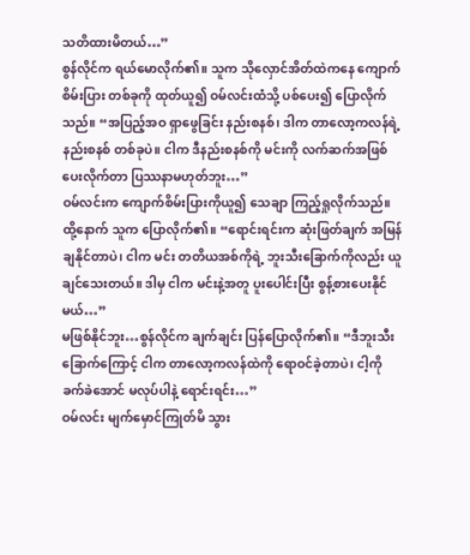သတိထားမိတယ်…”
စွန်လိုင်က ရယ်မောလိုက်၏။ သူက သိုလှောင်အိတ်ထဲကနေ ကျောက်စိမ်းပြား တစ်ခုကို ထုတ်ယူ၍ ဝမ်လင်းထံသို့ ပစ်ပေး၍ ပြောလိုက်သည်။ “အပြည့်အဝ ရှာဖွေခြင်း နည်းစနစ်၊ ဒါက တာလော့ကလန်ရဲ့ နည်းစနစ် တစ်ခုပဲ။ ငါက ဒီနည်းစနစ်ကို မင်းကို လက်ဆက်အဖြစ် ပေးလိုက်တာ ပြဿနာမဟုတ်ဘူး…”
ဝမ်လင်းက ကျောက်စိမ်းပြားကိုယူ၍ သေချာ ကြည့်ရှုလိုက်သည်။ ထို့နောက် သူက ပြောလိုက်၏။ “ရောင်းရင်းက ဆုံးဖြတ်ချက် အမြန်ချနိုင်တာပဲ၊ ငါက မင်း တတိယအစ်ကိုရဲ့ ဘူးသီးခြောက်ကိုလည်း ယူချင်သေးတယ်။ ဒါမှ ငါက မင်းနဲ့အတူ ပူးပေါင်းပြီး စွန့်စားပေးနိုင်မယ်…”
မဖြစ်နိုင်ဘူး…စွန်လိုင်က ချက်ချင်း ပြန်ပြောလိုက်၏။ “ဒီဘူးသီးခြောက်ကြောင့် ငါက တာလော့ကလန်ထဲကို ရောဝင်ခဲ့တာပဲ၊ ငါ့ကို ခက်ခဲအောင် မလုပ်ပါနဲ့ ရောင်းရင်း…”
ဝမ်လင်း မျက်မှောင်ကြုတ်မိ သွား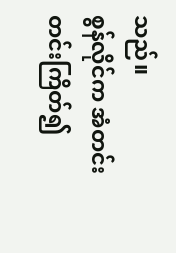သည်။
စွန်လိုင်က အံတင်းတင်းကြိတ်၍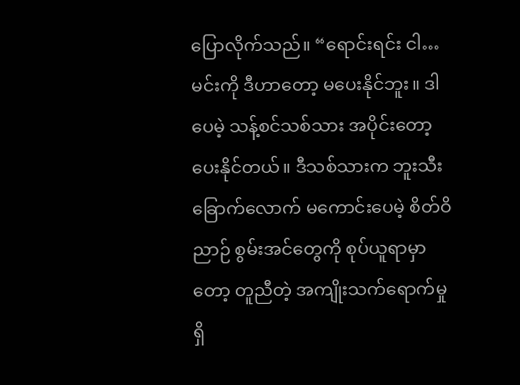ပြောလိုက်သည်။ “ရောင်းရင်း ငါ…မင်းကို ဒီဟာတော့ မပေးနိုင်ဘူး။ ဒါပေမဲ့ သန့်စင်သစ်သား အပိုင်းတော့ ပေးနိုင်တယ်။ ဒီသစ်သားက ဘူးသီးခြောက်လောက် မကောင်းပေမဲ့ စိတ်ဝိညာဉ် စွမ်းအင်တွေကို စုပ်ယူရာမှာတော့ တူညီတဲ့ အကျိုးသက်ရောက်မှု ရှိ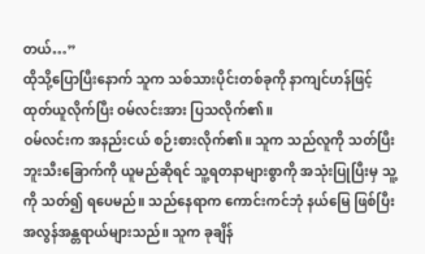တယ်…”
ထိုသို့ပြောပြီးနောက် သူက သစ်သားပိုင်းတစ်ခုကို နာကျင်ဟန်ဖြင့် ထုတ်ယူလိုက်ပြီး ဝမ်လင်းအား ပြသလိုက်၏။
ဝမ်လင်းက အနည်းငယ် စဉ်းစားလိုက်၏။ သူက သည်လူကို သတ်ပြီး ဘူးသီးခြောက်ကို ယူမည်ဆိုရင် သူ့ရတနာများစွာကို အသုံးပြုပြီးမှ သူ့ကို သတ်၍ ရပေမည်။ သည်နေရာက ကောင်းကင်ဘုံ နယ်မြေ ဖြစ်ပြီး အလွန်အန္တရာယ်များသည်။ သူက ခုချိန်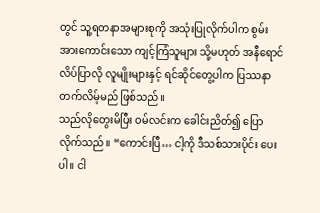တွင် သူ့ရတနာအများစုကို အသုံးပြုလိုက်ပါက စွမ်းအားကောင်းသော ကျင့်ကြံသူများ သို့မဟုတ် အနီရောင်လိပ်ပြာလို လူမျိုးများနှင့် ရင်ဆိုင်တွေ့ပါက ပြဿနာတက်လိမ့်မည် ဖြစ်သည်။
သည်လိုတွေးမိပြီး ဝမ်လင်းက ခေါင်းညိတ်၍ ပြောလိုက်သည်။ “ကောင်းပြီ… ငါ့ကို ဒီသစ်သားပိုင်း ပေးပါ။ ငါ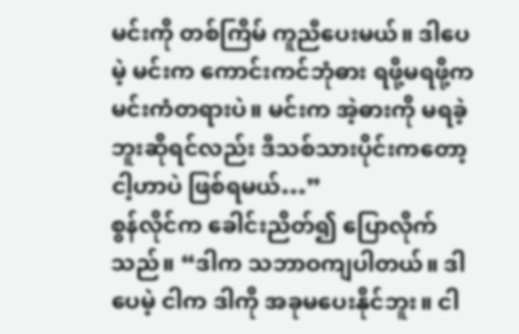မင်းကို တစ်ကြိမ် ကူညီပေးမယ်။ ဒါပေမဲ့ မင်းက ကောင်းကင်ဘုံဓား ရဖို့မရဖို့က မင်းကံတရားပဲ။ မင်းက အဲ့ဓားကို မရခဲ့ဘူးဆိုရင်လည်း ဒီသစ်သားပိုင်းကတော့ ငါ့ဟာပဲ ဖြစ်ရမယ်…”
စွန်လိုင်က ခေါင်းညိတ်၍ ပြောလိုက်သည်။ “ဒါက သဘာဝကျပါတယ်။ ဒါပေမဲ့ ငါက ဒါကို အခုမပေးနိုင်ဘူး။ ငါ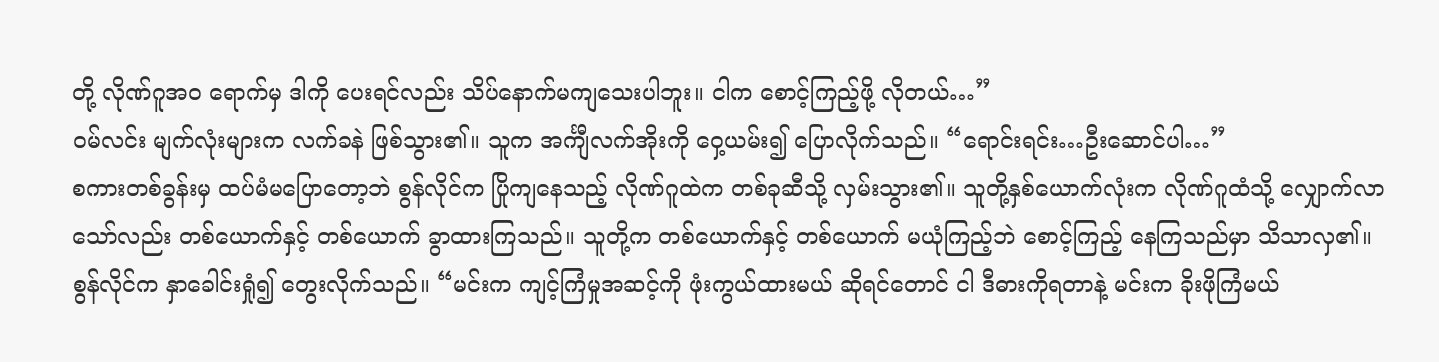တို့ လိုဏ်ဂူအဝ ရောက်မှ ဒါကို ပေးရင်လည်း သိပ်နောက်မကျသေးပါဘူး။ ငါက စောင့်ကြည့်ဖို့ လိုတယ်…”
ဝမ်လင်း မျက်လုံးများက လက်ခနဲ ဖြစ်သွား၏။ သူက အင်္ကျီလက်အိုးကို ဝှေ့ယမ်း၍ ပြောလိုက်သည်။ “ရောင်းရင်း…ဦးဆောင်ပါ…”
စကားတစ်ခွန်းမှ ထပ်မံမပြောတော့ဘဲ စွန်လိုင်က ပြိုကျနေသည့် လိုဏ်ဂူထဲက တစ်ခုဆီသို့ လှမ်းသွား၏။ သူတို့နှစ်ယောက်လုံးက လိုဏ်ဂူထံသို့ လျှောက်လာသော်လည်း တစ်ယောက်နှင့် တစ်ယောက် ခွာထားကြသည်။ သူတို့က တစ်ယောက်နှင့် တစ်ယောက် မယုံကြည့်ဘဲ စောင့်ကြည့် နေကြသည်မှာ သိသာလှ၏။
စွန်လိုင်က နှာခေါင်းရှုံ၍ တွေးလိုက်သည်။ “မင်းက ကျင့်ကြံမှုအဆင့်ကို ဖုံးကွယ်ထားမယ် ဆိုရင်တောင် ငါ ဒီဓားကိုရတာနဲ့ မင်းက ခိုးဖိုကြံမယ်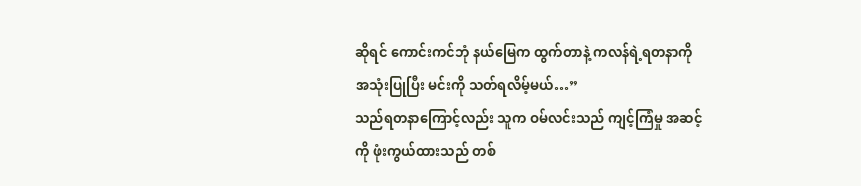ဆိုရင် ကောင်းကင်ဘုံ နယ်မြေက ထွက်တာနဲ့ ကလန်ရဲ့ရတနာကို အသုံးပြုပြီး မင်းကို သတ်ရလိမ့်မယ်…”
သည်ရတနာကြောင့်လည်း သူက ဝမ်လင်းသည် ကျင့်ကြံမှု အဆင့်ကို ဖုံးကွယ်ထားသည် တစ်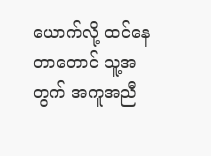ယောက်လို့ ထင်နေတာတောင် သူ့အတွက် အကူအညီ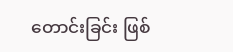တောင်းခြင်း ဖြစ်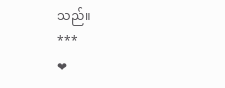သည်။
***
❤